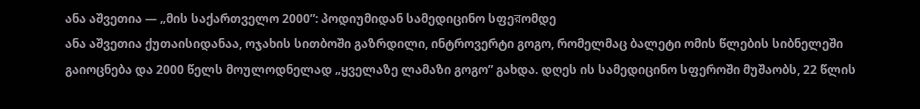ანა აშვეთია — „მის საქართველო 2000”: პოდიუმიდან სამედიცინო სფეরომდე
ანა აშვეთია ქუთაისიდანაა, ოჯახის სითბოში გაზრდილი, ინტროვერტი გოგო, რომელმაც ბალეტი ომის წლების სიბნელეში გაიოცნება და 2000 წელს მოულოდნელად „ყველაზე ლამაზი გოგო” გახდა. დღეს ის სამედიცინო სფეროში მუშაობს, 22 წლის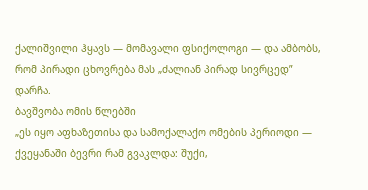ქალიშვილი ჰყავს — მომავალი ფსიქოლოგი — და ამბობს, რომ პირადი ცხოვრება მას „ძალიან პირად სივრცედ” დარჩა.
ბავშვობა ომის წლებში
„ეს იყო აფხაზეთისა და სამოქალაქო ომების პერიოდი — ქვეყანაში ბევრი რამ გვაკლდა: შუქი,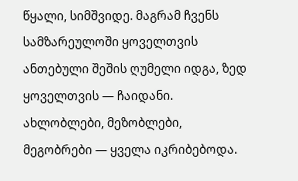წყალი, სიმშვიდე. მაგრამ ჩვენს სამზარეულოში ყოველთვის ანთებული შეშის ღუმელი იდგა, ზედ ყოველთვის — ჩაიდანი. ახლობლები, მეზობლები, მეგობრები — ყველა იკრიბებოდა.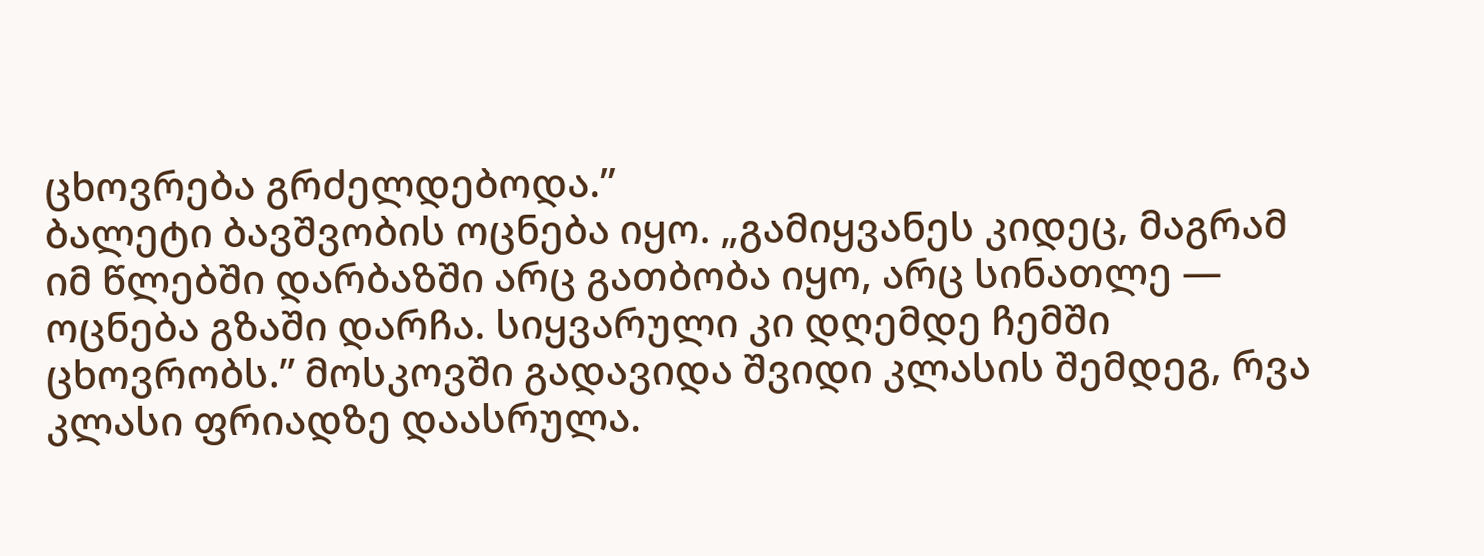ცხოვრება გრძელდებოდა.”
ბალეტი ბავშვობის ოცნება იყო. „გამიყვანეს კიდეც, მაგრამ იმ წლებში დარბაზში არც გათბობა იყო, არც სინათლე — ოცნება გზაში დარჩა. სიყვარული კი დღემდე ჩემში ცხოვრობს.” მოსკოვში გადავიდა შვიდი კლასის შემდეგ, რვა კლასი ფრიადზე დაასრულა.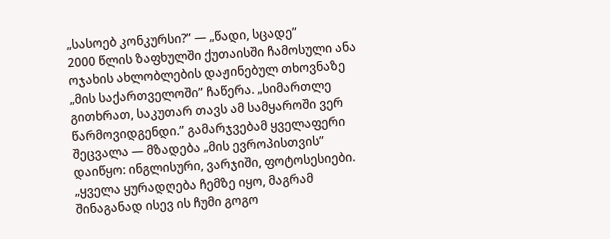„სასოებ კონკურსი?” — „წადი, სცადე”
2000 წლის ზაფხულში ქუთაისში ჩამოსული ანა ოჯახის ახლობლების დაჟინებულ თხოვნაზე „მის საქართველოში” ჩაწერა. „სიმართლე გითხრათ, საკუთარ თავს ამ სამყაროში ვერ წარმოვიდგენდი.” გამარჯვებამ ყველაფერი შეცვალა — მზადება „მის ევროპისთვის” დაიწყო: ინგლისური, ვარჯიში, ფოტოსესიები.
„ყველა ყურადღება ჩემზე იყო, მაგრამ შინაგანად ისევ ის ჩუმი გოგო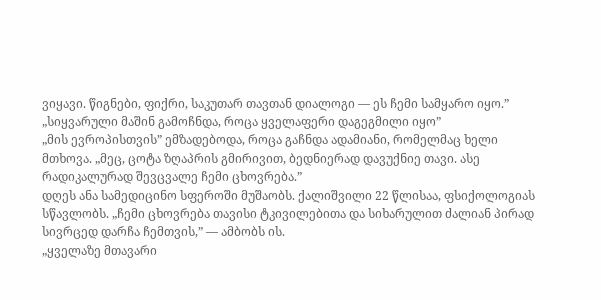ვიყავი. წიგნები, ფიქრი, საკუთარ თავთან დიალოგი — ეს ჩემი სამყარო იყო.”
„სიყვარული მაშინ გამოჩნდა, როცა ყველაფერი დაგეგმილი იყო”
„მის ევროპისთვის” ემზადებოდა, როცა გაჩნდა ადამიანი, რომელმაც ხელი მთხოვა. „მეც, ცოტა ზღაპრის გმირივით, ბედნიერად დავუქნიე თავი. ასე რადიკალურად შევცვალე ჩემი ცხოვრება.”
დღეს ანა სამედიცინო სფეროში მუშაობს. ქალიშვილი 22 წლისაა, ფსიქოლოგიას სწავლობს. „ჩემი ცხოვრება თავისი ტკივილებითა და სიხარულით ძალიან პირად სივრცედ დარჩა ჩემთვის,” — ამბობს ის.
„ყველაზე მთავარი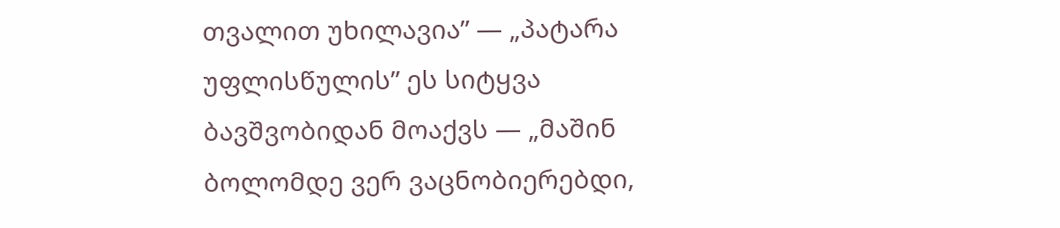თვალით უხილავია” — „პატარა უფლისწულის” ეს სიტყვა ბავშვობიდან მოაქვს — „მაშინ ბოლომდე ვერ ვაცნობიერებდი,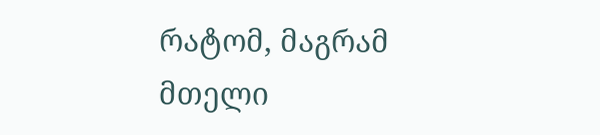რატომ, მაგრამ მთელი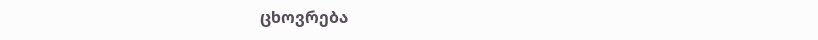ცხოვრება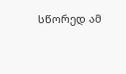სწორედ ამ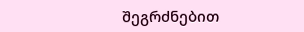შეგრძნებით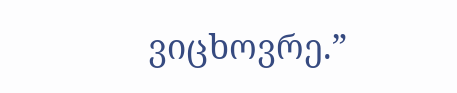ვიცხოვრე.”